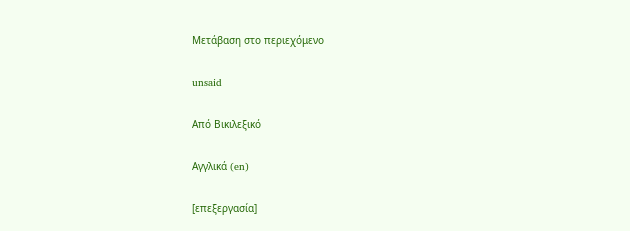Μετάβαση στο περιεχόμενο

unsaid

Από Βικιλεξικό

Αγγλικά (en)

[επεξεργασία]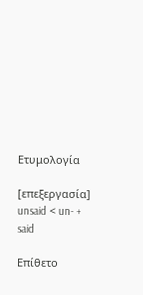Ετυμολογία

[επεξεργασία]
unsaid < un- + said

Επίθετο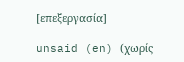[επεξεργασία]

unsaid (en) (χωρίς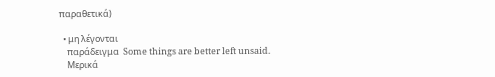παραθετικά)

  • μη λέγονται
    παράδειγμα  Some things are better left unsaid.
    Μερικά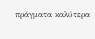πράγματα καλύτερα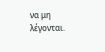να μη λέγονται.